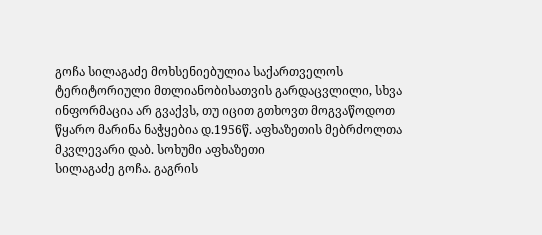გოჩა სილაგაძე მოხსენიებულია საქართველოს ტერიტორიული მთლიანობისათვის გარდაცვლილი, სხვა ინფორმაცია არ გვაქვს, თუ იცით გთხოვთ მოგვაწოდოთ
წყარო მარინა ნაჭყებია დ.1956წ. აფხაზეთის მებრძოლთა მკვლევარი დაბ. სოხუმი აფხაზეთი
სილაგაძე გოჩა. გაგრის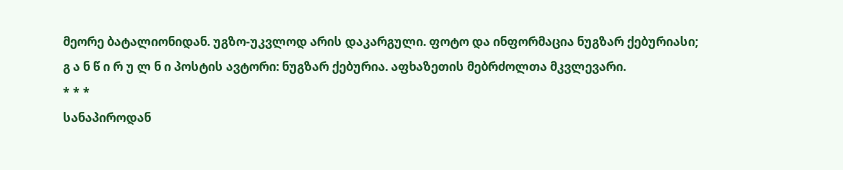მეორე ბატალიონიდან. უგზო-უკვლოდ არის დაკარგული. ფოტო და ინფორმაცია ნუგზარ ქებურიასი;
გ ა ნ წ ი რ უ ლ ნ ი პოსტის ავტორი: ნუგზარ ქებურია. აფხაზეთის მებრძოლთა მკვლევარი.
* * *
სანაპიროდან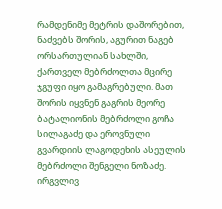რამდენიმე მეტრის დაშორებით, ნაძვებს შორის, აგურით ნაგებ ორსართულიან სახლში, ქართველ მებრძოლთა მცირე ჯგუფი იყო გამაგრებული. მათ შორის იყვნენ გაგრის მეორე ბატალიონის მებრძოლი გოჩა სილაგაძე და ეროვნული გვარდიის ლაგოდეხის ასეულის მებრძოლი შენგელი ნოზაძე. ირგვლივ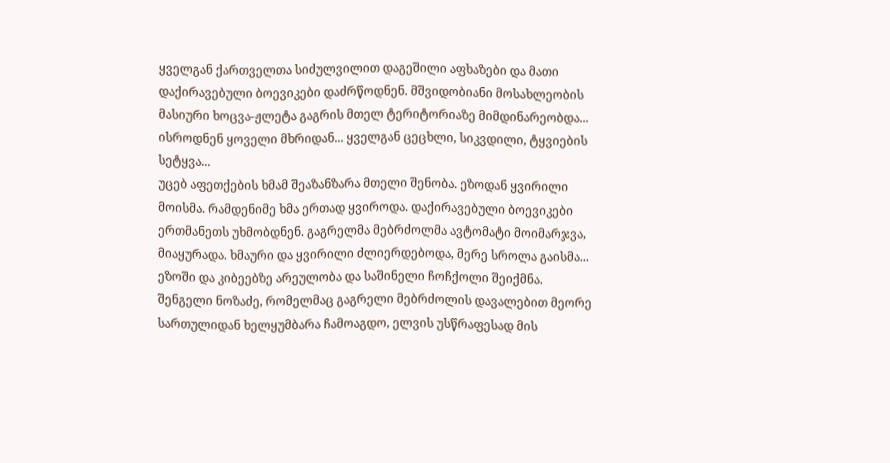ყველგან ქართველთა სიძულვილით დაგეშილი აფხაზები და მათი დაქირავებული ბოევიკები დაძრწოდნენ. მშვიდობიანი მოსახლეობის მასიური ხოცვა-ჟლეტა გაგრის მთელ ტერიტორიაზე მიმდინარეობდა... ისროდნენ ყოველი მხრიდან... ყველგან ცეცხლი, სიკვდილი, ტყვიების სეტყვა...
უცებ აფეთქების ხმამ შეაზანზარა მთელი შენობა. ეზოდან ყვირილი მოისმა. რამდენიმე ხმა ერთად ყვიროდა. დაქირავებული ბოევიკები ერთმანეთს უხმობდნენ. გაგრელმა მებრძოლმა ავტომატი მოიმარჯვა, მიაყურადა. ხმაური და ყვირილი ძლიერდებოდა, მერე სროლა გაისმა...
ეზოში და კიბეებზე არეულობა და საშინელი ჩოჩქოლი შეიქმნა. შენგელი ნოზაძე, რომელმაც გაგრელი მებრძოლის დავალებით მეორე სართულიდან ხელყუმბარა ჩამოაგდო, ელვის უსწრაფესად მის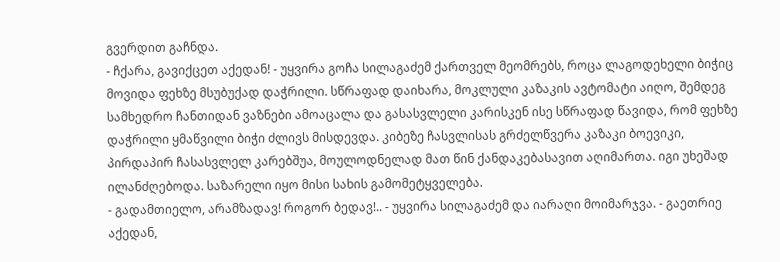გვერდით გაჩნდა.
- ჩქარა, გავიქცეთ აქედან! - უყვირა გოჩა სილაგაძემ ქართველ მეომრებს, როცა ლაგოდეხელი ბიჭიც მოვიდა ფეხზე მსუბუქად დაჭრილი. სწრაფად დაიხარა, მოკლული კაზაკის ავტომატი აიღო, შემდეგ სამხედრო ჩანთიდან ვაზნები ამოაცალა და გასასვლელი კარისკენ ისე სწრაფად წავიდა, რომ ფეხზე დაჭრილი ყმაწვილი ბიჭი ძლივს მისდევდა. კიბეზე ჩასვლისას გრძელწვერა კაზაკი ბოევიკი, პირდაპირ ჩასასვლელ კარებშუა, მოულოდნელად მათ წინ ქანდაკებასავით აღიმართა. იგი უხეშად ილანძღებოდა. საზარელი იყო მისი სახის გამომეტყველება.
- გადამთიელო, არამზადავ! როგორ ბედავ!.. - უყვირა სილაგაძემ და იარაღი მოიმარჯვა. - გაეთრიე აქედან,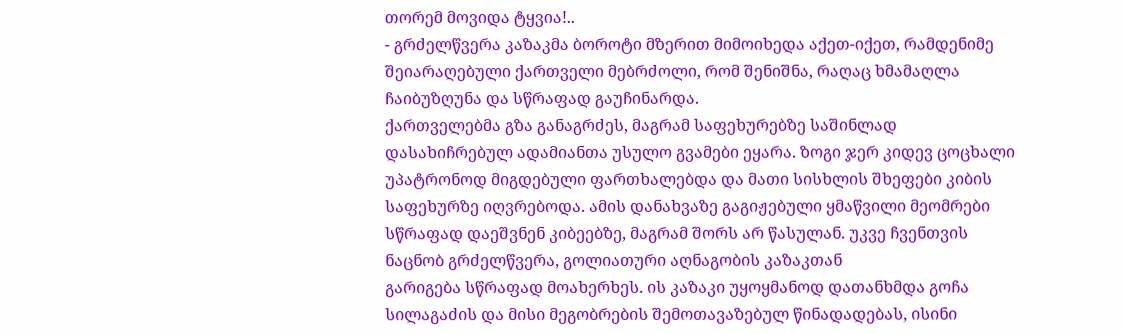თორემ მოვიდა ტყვია!..
- გრძელწვერა კაზაკმა ბოროტი მზერით მიმოიხედა აქეთ-იქეთ, რამდენიმე შეიარაღებული ქართველი მებრძოლი, რომ შენიშნა, რაღაც ხმამაღლა ჩაიბუზღუნა და სწრაფად გაუჩინარდა.
ქართველებმა გზა განაგრძეს, მაგრამ საფეხურებზე საშინლად დასახიჩრებულ ადამიანთა უსულო გვამები ეყარა. ზოგი ჯერ კიდევ ცოცხალი უპატრონოდ მიგდებული ფართხალებდა და მათი სისხლის შხეფები კიბის საფეხურზე იღვრებოდა. ამის დანახვაზე გაგიჟებული ყმაწვილი მეომრები სწრაფად დაეშვნენ კიბეებზე, მაგრამ შორს არ წასულან. უკვე ჩვენთვის ნაცნობ გრძელწვერა, გოლიათური აღნაგობის კაზაკთან
გარიგება სწრაფად მოახერხეს. ის კაზაკი უყოყმანოდ დათანხმდა გოჩა სილაგაძის და მისი მეგობრების შემოთავაზებულ წინადადებას, ისინი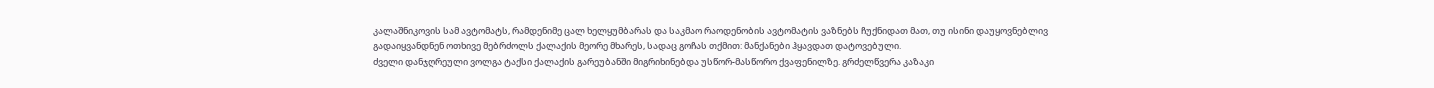კალაშნიკოვის სამ ავტომატს, რამდენიმე ცალ ხელყუმბარას და საკმაო რაოდენობის ავტომატის ვაზნებს ჩუქნიდათ მათ, თუ ისინი დაუყოვნებლივ გადაიყვანდნენ ოთხივე მებრძოლს ქალაქის მეორე მხარეს, სადაც გოჩას თქმით: მანქანები ჰყავდათ დატოვებული.
ძველი დანჯღრეული ვოლგა ტაქსი ქალაქის გარეუბანში მიგრიხინებდა უსწორ-მასწორო ქვაფენილზე. გრძელწვერა კაზაკი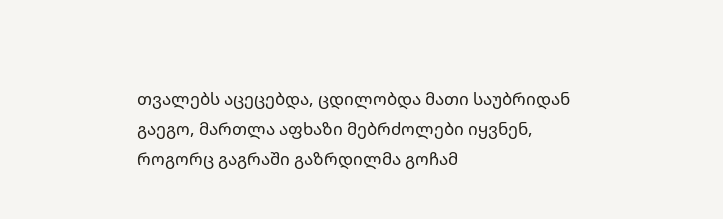თვალებს აცეცებდა, ცდილობდა მათი საუბრიდან გაეგო, მართლა აფხაზი მებრძოლები იყვნენ, როგორც გაგრაში გაზრდილმა გოჩამ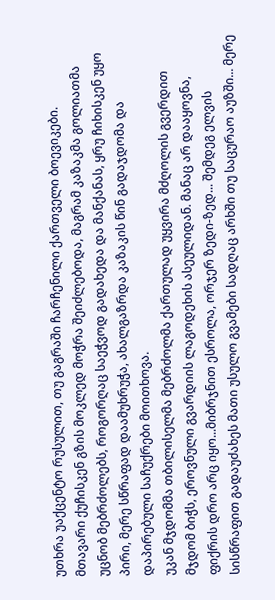უთხრა უაქცენტო რუსულით, თუ გაგრაში ჩარჩენილი ქართველი ბოევიკები.
მთავარი ქუჩისკენ გზის მოკლედ მოჭრა შეიძლებოდა, მაგრამ კაზაკმა გოლიათმა უცნობ მებრძოლებს, როგორღაც საეჭვოდ გადახედა და მანქანას, ყრუ ჩიხისკენ უყო პირი, მერე სწრაფად დაამუხრუჭა, ახალგაზრდა კაზაკის წინ გადაჯდომა და დაპირებული საჩუქრები მოითხოვა.
უკან მჯდომმა თბილისელმა მებრძოლმა ქართულად უყვირა მძღოლის გვერდით მჯდომ ბიჭს, ეროვნული გვარდიის ლაგოდეხის ასეულიდან. მანაც არ დააყოვნა, ფიქრის დრო არც იყო...მიბრჯნით ესროლა, ორჯერ ზედი-ზედ... შემდეგ ელვის სისწრაფით გადაუძახეს მათი უსულო გვამები სადღაც არხში თუ საცურაო აუზში... მერე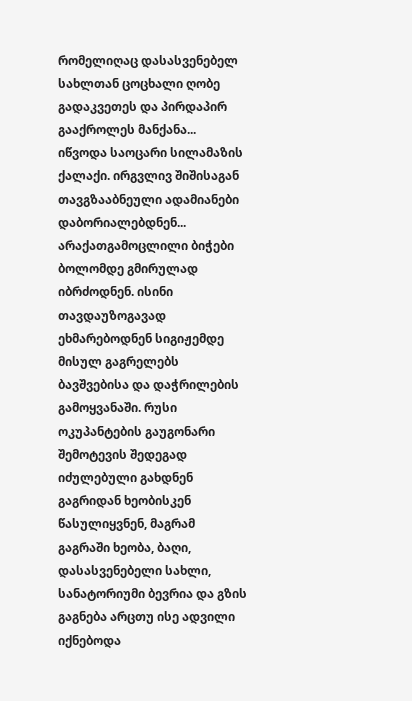რომელიღაც დასასვენებელ სახლთან ცოცხალი ღობე გადაკვეთეს და პირდაპირ გააქროლეს მანქანა...
იწვოდა საოცარი სილამაზის ქალაქი. ირგვლივ შიშისაგან თავგზააბნეული ადამიანები დაბორიალებდნენ... არაქათგამოცლილი ბიჭები ბოლომდე გმირულად იბრძოდნენ. ისინი თავდაუზოგავად ეხმარებოდნენ სიგიჟემდე მისულ გაგრელებს ბავშვებისა და დაჭრილების გამოყვანაში. რუსი ოკუპანტების გაუგონარი შემოტევის შედეგად იძულებული გახდნენ გაგრიდან ხეობისკენ წასულიყვნენ, მაგრამ გაგრაში ხეობა, ბაღი, დასასვენებელი სახლი, სანატორიუმი ბევრია და გზის გაგნება არცთუ ისე ადვილი იქნებოდა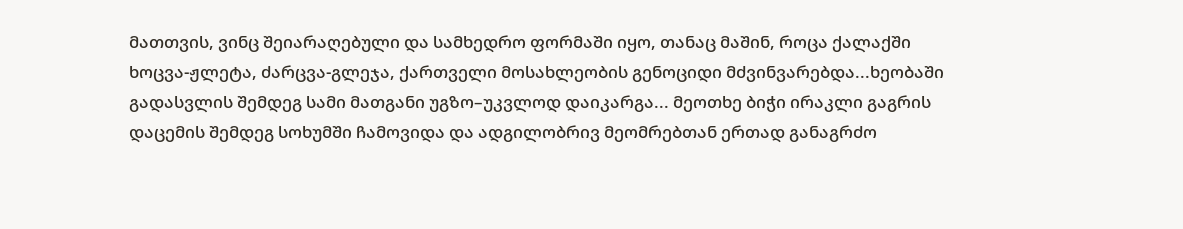მათთვის, ვინც შეიარაღებული და სამხედრო ფორმაში იყო, თანაც მაშინ, როცა ქალაქში ხოცვა-ჟლეტა, ძარცვა-გლეჯა, ქართველი მოსახლეობის გენოციდი მძვინვარებდა...ხეობაში გადასვლის შემდეგ სამი მათგანი უგზო–უკვლოდ დაიკარგა... მეოთხე ბიჭი ირაკლი გაგრის დაცემის შემდეგ სოხუმში ჩამოვიდა და ადგილობრივ მეომრებთან ერთად განაგრძო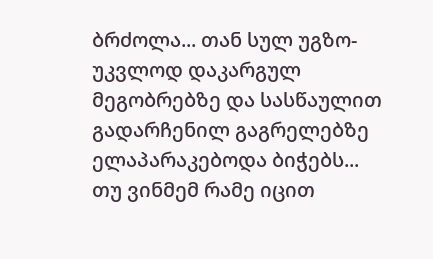ბრძოლა... თან სულ უგზო-უკვლოდ დაკარგულ მეგობრებზე და სასწაულით გადარჩენილ გაგრელებზე ელაპარაკებოდა ბიჭებს...
თუ ვინმემ რამე იცით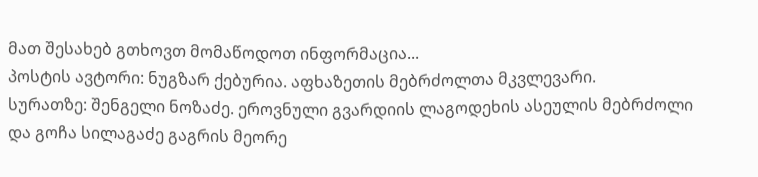მათ შესახებ გთხოვთ მომაწოდოთ ინფორმაცია...
პოსტის ავტორი: ნუგზარ ქებურია. აფხაზეთის მებრძოლთა მკვლევარი.
სურათზე: შენგელი ნოზაძე. ეროვნული გვარდიის ლაგოდეხის ასეულის მებრძოლი და გოჩა სილაგაძე გაგრის მეორე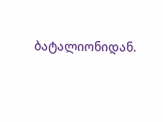ბატალიონიდან.